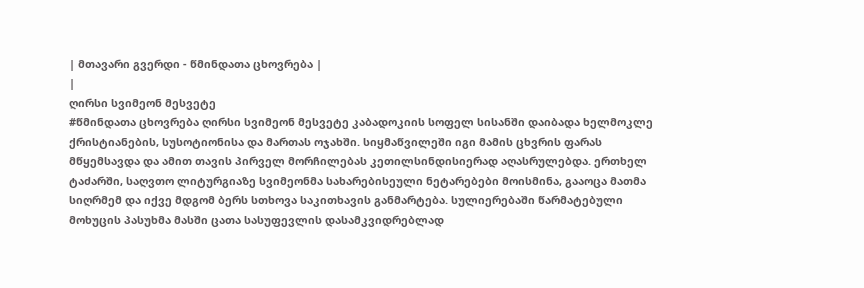| მთავარი გვერდი - წმინდათა ცხოვრება |
|
ღირსი სვიმეონ მესვეტე
#წმინდათა ცხოვრება ღირსი სვიმეონ მესვეტე კაბადოკიის სოფელ სისანში დაიბადა ხელმოკლე ქრისტიანების, სუსოტიონისა და მართას ოჯახში. სიყმაწვილეში იგი მამის ცხვრის ფარას მწყემსავდა და ამით თავის პირველ მორჩილებას კეთილსინდისიერად აღასრულებდა. ერთხელ ტაძარში, საღვთო ლიტურგიაზე სვიმეონმა სახარებისეული ნეტარებები მოისმინა, გააოცა მათმა სიღრმემ და იქვე მდგომ ბერს სთხოვა საკითხავის განმარტება. სულიერებაში წარმატებული მოხუცის პასუხმა მასში ცათა სასუფევლის დასამკვიდრებლად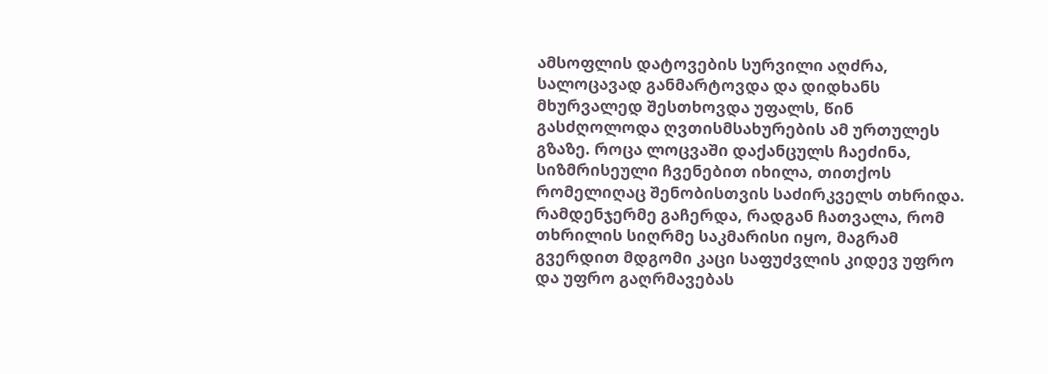ამსოფლის დატოვების სურვილი აღძრა, სალოცავად განმარტოვდა და დიდხანს მხურვალედ შესთხოვდა უფალს, წინ გასძღოლოდა ღვთისმსახურების ამ ურთულეს გზაზე. როცა ლოცვაში დაქანცულს ჩაეძინა, სიზმრისეული ჩვენებით იხილა, თითქოს რომელიღაც შენობისთვის საძირკველს თხრიდა. რამდენჯერმე გაჩერდა, რადგან ჩათვალა, რომ თხრილის სიღრმე საკმარისი იყო, მაგრამ გვერდით მდგომი კაცი საფუძვლის კიდევ უფრო და უფრო გაღრმავებას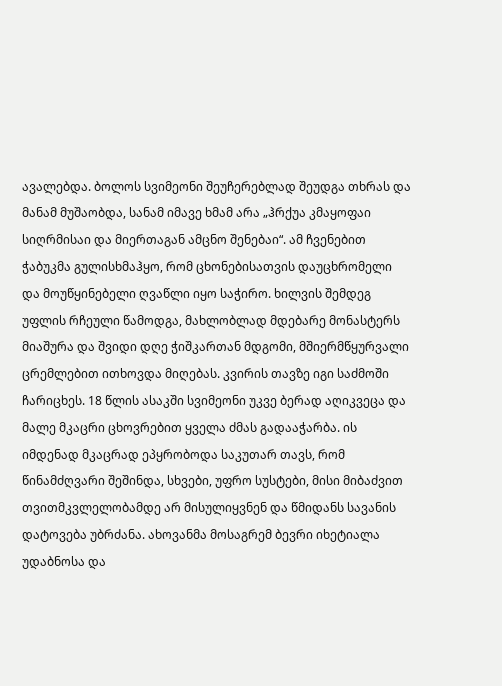ავალებდა. ბოლოს სვიმეონი შეუჩერებლად შეუდგა თხრას და მანამ მუშაობდა, სანამ იმავე ხმამ არა „ჰრქუა კმაყოფაი სიღრმისაი და მიერთაგან ამცნო შენებაი“. ამ ჩვენებით ჭაბუკმა გულისხმაჰყო, რომ ცხონებისათვის დაუცხრომელი და მოუწყინებელი ღვაწლი იყო საჭირო. ხილვის შემდეგ უფლის რჩეული წამოდგა, მახლობლად მდებარე მონასტერს მიაშურა და შვიდი დღე ჭიშკართან მდგომი, მშიერმწყურვალი ცრემლებით ითხოვდა მიღებას. კვირის თავზე იგი საძმოში ჩარიცხეს. 18 წლის ასაკში სვიმეონი უკვე ბერად აღიკვეცა და მალე მკაცრი ცხოვრებით ყველა ძმას გადააჭარბა. ის იმდენად მკაცრად ეპყრობოდა საკუთარ თავს, რომ წინამძღვარი შეშინდა, სხვები, უფრო სუსტები, მისი მიბაძვით თვითმკვლელობამდე არ მისულიყვნენ და წმიდანს სავანის დატოვება უბრძანა. ახოვანმა მოსაგრემ ბევრი იხეტიალა უდაბნოსა და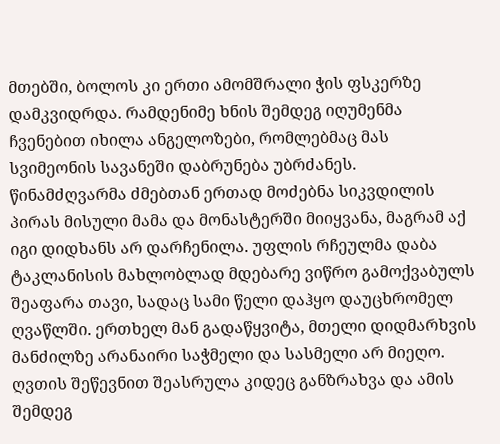მთებში, ბოლოს კი ერთი ამომშრალი ჭის ფსკერზე დამკვიდრდა. რამდენიმე ხნის შემდეგ იღუმენმა ჩვენებით იხილა ანგელოზები, რომლებმაც მას სვიმეონის სავანეში დაბრუნება უბრძანეს. წინამძღვარმა ძმებთან ერთად მოძებნა სიკვდილის პირას მისული მამა და მონასტერში მიიყვანა, მაგრამ აქ იგი დიდხანს არ დარჩენილა. უფლის რჩეულმა დაბა ტაკლანისის მახლობლად მდებარე ვიწრო გამოქვაბულს შეაფარა თავი, სადაც სამი წელი დაჰყო დაუცხრომელ ღვაწლში. ერთხელ მან გადაწყვიტა, მთელი დიდმარხვის მანძილზე არანაირი საჭმელი და სასმელი არ მიეღო. ღვთის შეწევნით შეასრულა კიდეც განზრახვა და ამის შემდეგ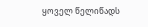ყოველ წელიწადს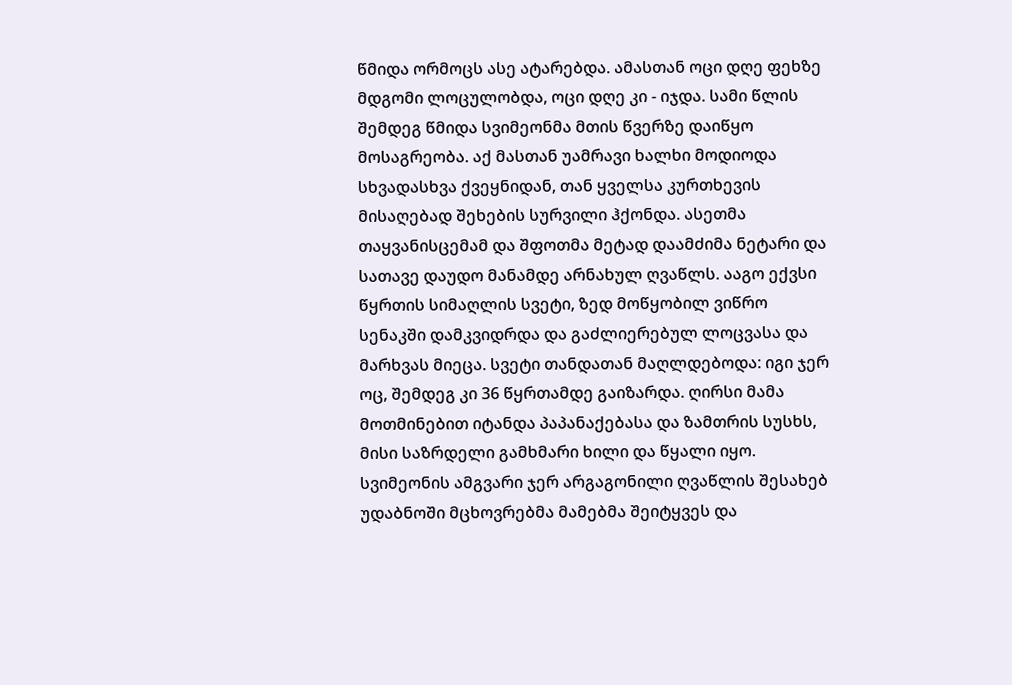წმიდა ორმოცს ასე ატარებდა. ამასთან ოცი დღე ფეხზე მდგომი ლოცულობდა, ოცი დღე კი - იჯდა. სამი წლის შემდეგ წმიდა სვიმეონმა მთის წვერზე დაიწყო მოსაგრეობა. აქ მასთან უამრავი ხალხი მოდიოდა სხვადასხვა ქვეყნიდან, თან ყველსა კურთხევის მისაღებად შეხების სურვილი ჰქონდა. ასეთმა თაყვანისცემამ და შფოთმა მეტად დაამძიმა ნეტარი და სათავე დაუდო მანამდე არნახულ ღვაწლს. ააგო ექვსი წყრთის სიმაღლის სვეტი, ზედ მოწყობილ ვიწრო სენაკში დამკვიდრდა და გაძლიერებულ ლოცვასა და მარხვას მიეცა. სვეტი თანდათან მაღლდებოდა: იგი ჯერ ოც, შემდეგ კი 36 წყრთამდე გაიზარდა. ღირსი მამა მოთმინებით იტანდა პაპანაქებასა და ზამთრის სუსხს, მისი საზრდელი გამხმარი ხილი და წყალი იყო. სვიმეონის ამგვარი ჯერ არგაგონილი ღვაწლის შესახებ უდაბნოში მცხოვრებმა მამებმა შეიტყვეს და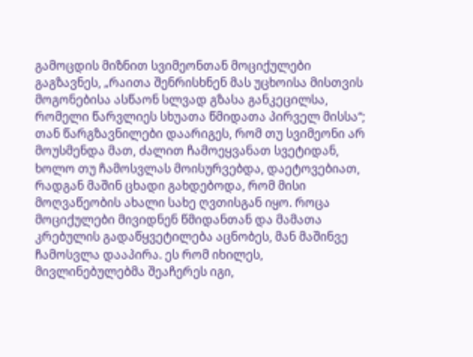გამოცდის მიზნით სვიმეონთან მოციქულები გაგზავნეს, „რაითა შენრისხნენ მას უცხოისა მისთვის მოგონებისა ასწაონ სლვად გზასა განკეცილსა, რომელი წარვლიეს სხუათა წმიდათა პირველ მისსა“; თან წარგზავნილები დაარიგეს, რომ თუ სვიმეონი არ მოუსმენდა მათ, ძალით ჩამოეყვანათ სვეტიდან, ხოლო თუ ჩამოსვლას მოისურვებდა, დაეტოვებიათ, რადგან მაშინ ცხადი გახდებოდა, რომ მისი მოღვაწეობის ახალი სახე ღვთისგან იყო. როცა მოციქულები მივიდნენ წმიდანთან და მამათა კრებულის გადაწყვეტილება აცნობეს, მან მაშინვე ჩამოსვლა დააპირა. ეს რომ იხილეს, მივლინებულებმა შეაჩერეს იგი,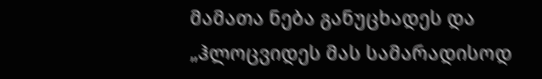მამათა ნება განუცხადეს და „ჰლოცვიდეს მას სამარადისოდ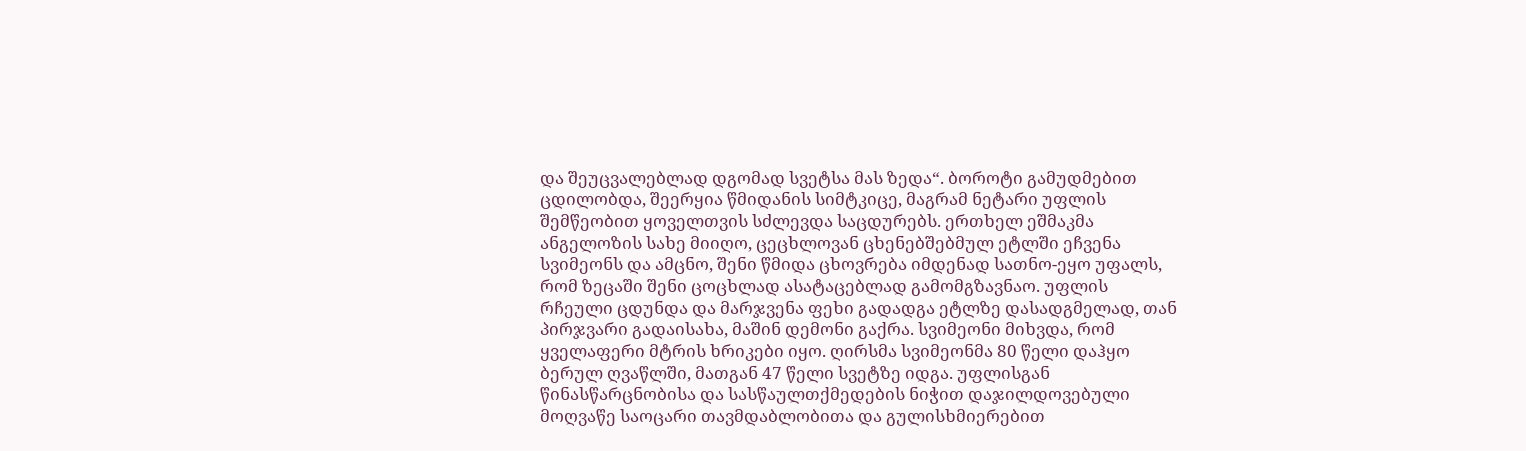და შეუცვალებლად დგომად სვეტსა მას ზედა“. ბოროტი გამუდმებით ცდილობდა, შეერყია წმიდანის სიმტკიცე, მაგრამ ნეტარი უფლის შემწეობით ყოველთვის სძლევდა საცდურებს. ერთხელ ეშმაკმა ანგელოზის სახე მიიღო, ცეცხლოვან ცხენებშებმულ ეტლში ეჩვენა სვიმეონს და ამცნო, შენი წმიდა ცხოვრება იმდენად სათნო-ეყო უფალს, რომ ზეცაში შენი ცოცხლად ასატაცებლად გამომგზავნაო. უფლის რჩეული ცდუნდა და მარჯვენა ფეხი გადადგა ეტლზე დასადგმელად, თან პირჯვარი გადაისახა, მაშინ დემონი გაქრა. სვიმეონი მიხვდა, რომ ყველაფერი მტრის ხრიკები იყო. ღირსმა სვიმეონმა 80 წელი დაჰყო ბერულ ღვაწლში, მათგან 47 წელი სვეტზე იდგა. უფლისგან წინასწარცნობისა და სასწაულთქმედების ნიჭით დაჯილდოვებული მოღვაწე საოცარი თავმდაბლობითა და გულისხმიერებით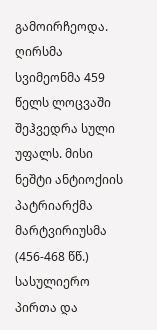გამოირჩეოდა. ღირსმა სვიმეონმა 459 წელს ლოცვაში შეჰვედრა სული უფალს. მისი ნეშტი ანტიოქიის პატრიარქმა მარტვირიუსმა (456-468 წწ.) სასულიერო პირთა და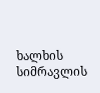ხალხის სიმრავლის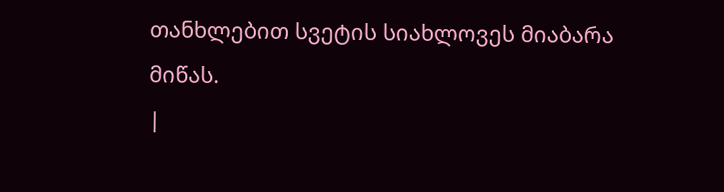თანხლებით სვეტის სიახლოვეს მიაბარა მიწას.
|